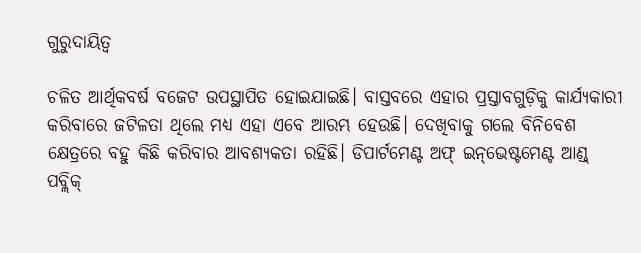ଗୁରୁଦାୟିତ୍ୱ

ଚଳିତ ଆର୍ଥିକବର୍ଷ ବଜେଟ ଉପସ୍ଥାପିତ ହୋଇଯାଇଛି। ବାସ୍ତବରେ ଏହାର ପ୍ରସ୍ତାବଗୁଡ଼ିକୁ କାର୍ଯ୍ୟକାରୀ କରିବାରେ ଜଟିଳତା ଥିଲେ ମଧ୍ୟ ଏହା ଏବେ ଆରମ୍ଭ ହେଉଛି। ଦେଖିବାକୁ ଗଲେ ବିନିବେଶ କ୍ଷେତ୍ରରେ ବହୁ କିଛି କରିବାର ଆବଶ୍ୟକତା ରହିଛି। ଡିପାର୍ଟମେଣ୍ଟ ଅଫ୍‌ ଇନ୍‌ଭେଷ୍ଟମେଣ୍ଟ ଆଣ୍ଡ୍‌ ପବ୍ଲିକ୍‌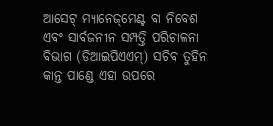ଆସେଟ୍‌ ମ୍ୟାନେଜ୍‌ମେଣ୍ଟ ବା ନିବେଶ ଏବଂ ସାର୍ବଜନୀନ ସମ୍ପତ୍ତି ପରିଚାଳନା ବିଭାଗ (ଡିଆଇପିଏଏମ୍‌) ସଚିବ ତୁହିନ କାନ୍ତ ପାଣ୍ଡେ ଏହା ଉପରେ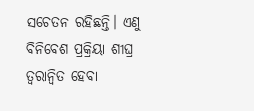ସଚେତନ ରହିଛନ୍ତି। ଏଣୁ ବିନିବେଶ ପ୍ରକ୍ରିୟା ଶୀଘ୍ର ତ୍ୱରାନ୍ବିତ ହେବା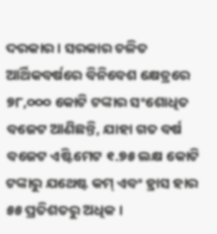ଦରକାର। ସରକାର ଚଳିତ ଆର୍ଥିକବର୍ଷରେ ବିନିବେଶ କ୍ଷେତ୍ରରେ ୭୮,୦୦୦ କୋଟି ଟଙ୍କାର ସଂଶୋଧିତ ବଜେଟ ଆଣିଛନ୍ତି, ଯାହା ଗତ ବର୍ଷ ବଜେଟ ଏଷ୍ଟିମେଟ ୧.୭୫ ଲକ୍ଷ କୋଟି ଟଙ୍କାରୁ ଯଥେଷ୍ଟ କମ୍‌ ଏବଂ ହ୍ରାସ ହାର ୫୫ ପ୍ରତିଶତରୁ ଅଧିକ ।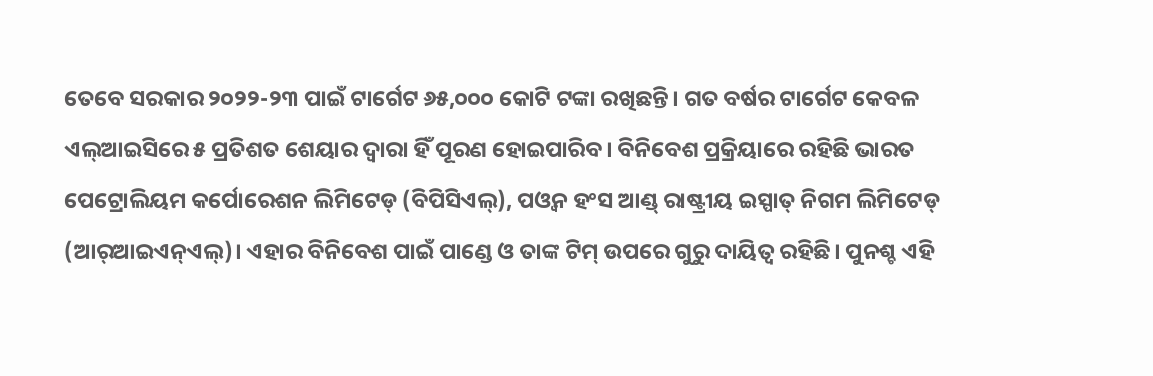ତେବେ ସରକାର ୨୦୨୨-୨୩ ପାଇଁ ଟାର୍ଗେଟ ୬୫,୦୦୦ କୋଟି ଟଙ୍କା ରଖିଛନ୍ତି। ଗତ ବର୍ଷର ଟାର୍ଗେଟ କେବଳ ଏଲ୍‌ଆଇସିରେ ୫ ପ୍ରତିଶତ ଶେୟାର ଦ୍ୱାରା ହିଁ ପୂରଣ ହୋଇପାରିବ। ବିନିବେଶ ପ୍ରକ୍ରିୟାରେ ରହିଛି ଭାରତ ପେଟ୍ରୋଲିୟମ କର୍ପୋରେଶନ ଲିମିଟେଡ୍‌ (ବିପିସିଏଲ୍‌), ପଓ୍ବନ ହଂସ ଆଣ୍ଡ୍‌ ରାଷ୍ଟ୍ରୀୟ ଇସ୍ପାତ୍‌ ନିଗମ ଲିମିଟେଡ୍‌ (ଆର୍‌ଆଇଏନ୍‌ଏଲ୍‌)। ଏହାର ବିନିବେଶ ପାଇଁ ପାଣ୍ଡେ ଓ ତାଙ୍କ ଟିମ୍‌ ଉପରେ ଗୁରୁ ଦାୟିତ୍ୱ ରହିଛି। ପୁନଶ୍ଚ ଏହି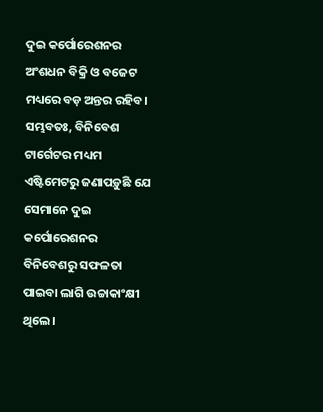ଦୁଇ କର୍ପୋରେଶନର ଅଂଶଧନ ବିକ୍ରି ଓ ବଜେଟ ମଧ୍ୟରେ ବଡ଼ ଅନ୍ତର ରହିବ। ସମ୍ଭବତଃ, ବିନିବେଶ ଟାର୍ଗେଟର ମଧ୍ୟମ ଏଷ୍ଟିମେଟରୁ ଜଣାପଡ଼ୁଛି ଯେ ସେମାନେ ଦୁଇ କର୍ପୋରେଶନର ବିନିବେଶରୁ ସଫଳତା ପାଇବା ଲାଗି ଉଚ୍ଚାକାଂକ୍ଷୀ ଥିଲେ।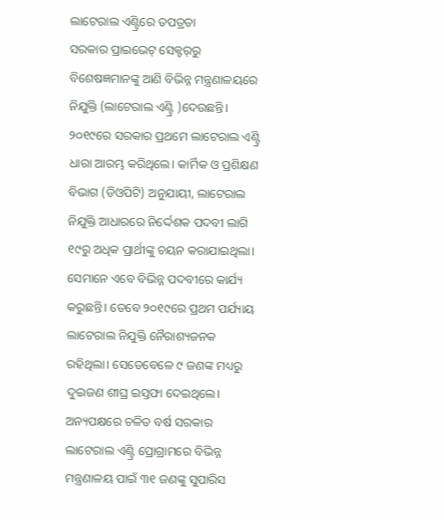ଲାଟେରାଲ ଏଣ୍ଟ୍ରିରେ ତପତ୍ରତା
ସରକାର ପ୍ରାଇଭେଟ୍‌ ସେକ୍ଟର୍‌ରୁ ବିଶେଷଜ୍ଞମାନଙ୍କୁ ଆଣି ବିଭିନ୍ନ ମନ୍ତ୍ରଣାଳୟରେ ନିଯୁକ୍ତି (ଲାଟେରାଲ ଏଣ୍ଟ୍ରି )ଦେଉଛନ୍ତି। ୨୦୧୯ରେ ସରକାର ପ୍ରଥମେ ଲାଟେରାଲ ଏଣ୍ଟ୍ରି ଧାରା ଆରମ୍ଭ କରିଥିଲେ। କାର୍ମିକ ଓ ପ୍ରଶିକ୍ଷଣ ବିଭାଗ (ଡିଓପିଟି) ଅନୁଯାୟୀ, ଲାଟେରାଲ ନିଯୁକ୍ତି ଆଧାରରେ ନିର୍ଦ୍ଦେଶକ ପଦବୀ ଲାଗି ୧୯ରୁ ଅଧିକ ପ୍ରାର୍ଥୀଙ୍କୁ ଚୟନ କରାଯାଇଥିଲା। ସେମାନେ ଏବେ ବିଭିନ୍ନ ପଦବୀରେ କାର୍ଯ୍ୟ କରୁଛନ୍ତି। ତେବେ ୨୦୧୯ରେ ପ୍ରଥମ ପର୍ଯ୍ୟାୟ ଲାଟେରାଲ ନିଯୁକ୍ତି ନୈରାଶ୍ୟଜନକ ରହିଥିଲା। ସେତେବେଳେ ୯ ଜଣଙ୍କ ମଧ୍ୟରୁ ଦୁଇଜଣ ଶୀଘ୍ର ଇସ୍ତଫା ଦେଇଥିଲେ। ଅନ୍ୟପକ୍ଷରେ ଚଳିତ ବର୍ଷ ସରକାର ଲାଟେରାଲ ଏଣ୍ଟ୍ରି ପ୍ରୋଗ୍ରାମରେ ବିଭିନ୍ନ ମନ୍ତ୍ରଣାଳୟ ପାଇଁ ୩୧ ଜଣଙ୍କୁ ସୁପାରିସ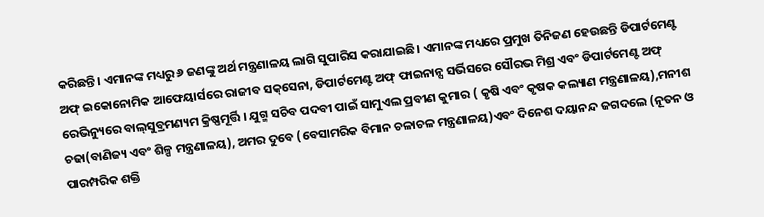କରିଛନ୍ତି। ଏମାନଙ୍କ ମଧ୍ୟରୁ ୬ ଜଣଙ୍କୁ ଅର୍ଥ ମନ୍ତ୍ରଣାଳୟ ଲାଗି ସୁପାରିସ କରାଯାଇଛି। ଏମାନଙ୍କ ମଧ୍ୟରେ ପ୍ରମୁଖ ତିନିଜଣ ହେଉଛନ୍ତି ଡିପାର୍ଟମେଣ୍ଟ ଅଫ୍‌ ଇକୋନୋମିକ ଆଫେୟାର୍ସରେ ରାଜୀବ ସକ୍‌ସେନା, ଡିପାର୍ଟମେଣ୍ଟ ଅଫ୍‌ ଫାଇନାନ୍ସ ସର୍ଭିସରେ ସୌରଭ ମିଶ୍ର ଏବଂ ଡିପାର୍ଟମେଣ୍ଟ ଅଫ୍‌ ରେଭିନ୍ୟୁରେ ବାଲ୍‌ସୁବ୍ରମଣ୍ୟମ କ୍ରିଷ୍ଣମୂର୍ତ୍ତି । ଯୁଗ୍ମ ସଚିବ ପଦବୀ ପାଇଁ ସାମୁଏଲ ପ୍ରବୀଣ କୁମାର ( କୃଷି ଏବଂ କୃଷକ କଲ୍ୟାଣ ମନ୍ତ୍ରଣାଳୟ),ମନୀଶ ଚଢା(ବାଣିଜ୍ୟ ଏବଂ ଶିଳ୍ପ ମନ୍ତ୍ରଣାଳୟ), ଅମର ଦୁବେ (ବେସାମରିକ ବିମାନ ଚଳାଚଳ ମନ୍ତ୍ରଣାଳୟ)ଏବଂ ଦିନେଶ ଦୟାନନ୍ଦ ଜଗଦଲେ (ନୂତନ ଓ ପାରମ୍ପରିକ ଶକ୍ତି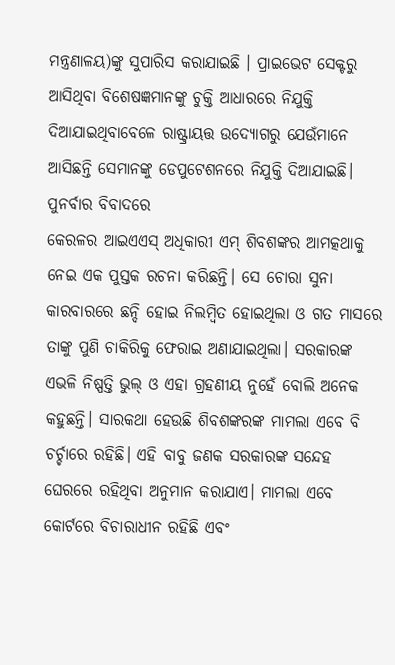ମନ୍ତ୍ରଣାଳୟ)ଙ୍କୁ ସୁପାରିସ କରାଯାଇଛି । ପ୍ରାଇଭେଟ ସେକ୍ଟରୁ ଆସିଥିବା ବିଶେଷଜ୍ଞମାନଙ୍କୁ ଚୁକ୍ତି ଆଧାରରେ ନିଯୁକ୍ତି ଦିଆଯାଇଥିବାବେଳେ ରାଷ୍ଟ୍ରାୟତ୍ତ ଉଦ୍ୟୋଗରୁ ଯେଉଁମାନେ ଆସିଛନ୍ତି ସେମାନଙ୍କୁ ଡେପୁଟେଶନରେ ନିଯୁକ୍ତି ଦିଆଯାଇଛି।
ପୁନର୍ବାର ବିବାଦରେ
କେରଳର ଆଇଏଏସ୍‌ ଅଧିକାରୀ ଏମ୍‌ ଶିବଶଙ୍କର ଆମତ୍କଥାକୁ ନେଇ ଏକ ପୁସ୍ତକ ରଚନା କରିଛନ୍ତି। ସେ ଚୋରା ସୁନା କାରବାରରେ ଛନ୍ଦି ହୋଇ ନିଲମ୍ବିତ ହୋଇଥିଲା ଓ ଗତ ମାସରେ ତାଙ୍କୁ ପୁଣି ଚାକିରିକୁ ଫେରାଇ ଅଣାଯାଇଥିଲା। ସରକାରଙ୍କ ଏଭଳି ନିଷ୍ପତ୍ତି ଭୁଲ୍‌ ଓ ଏହା ଗ୍ରହଣୀୟ ନୁହେଁ ବୋଲି ଅନେକ କହୁଛନ୍ତି। ସାରକଥା ହେଉଛି ଶିବଶଙ୍କରଙ୍କ ମାମଲା ଏବେ ବି ଚର୍ଚ୍ଚାରେ ରହିଛି। ଏହି ବାବୁ ଜଣକ ସରକାରଙ୍କ ସନ୍ଦେହ ଘେରରେ ରହିଥିବା ଅନୁମାନ କରାଯାଏ। ମାମଲା ଏବେ କୋର୍ଟରେ ବିଚାରାଧୀନ ରହିଛି ଏବଂ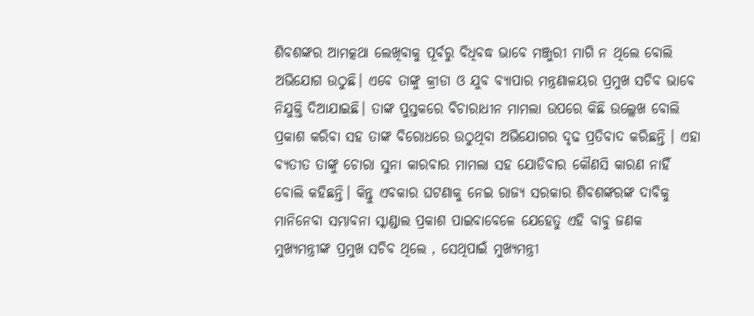ଶିବଶଙ୍କର ଆମତ୍କଥା ଲେଖିବାକୁ ପୂର୍ବରୁ ବିଧିବଦ୍ଧ ଭାବେ ମଞ୍ଜୁରୀ ମାଗି ନ ଥିଲେ ବୋଲି ଅଭିଯୋଗ ଉଠୁଛି। ଏବେ ତାଙ୍କୁ କ୍ରୀଡା ଓ ଯୁବ ବ୍ୟାପାର ମନ୍ତ୍ରଣାଳୟର ପ୍ରମୁଖ ସଚିବ ଭାବେ ନିଯୁକ୍ତି ଦିଆଯାଇଛି। ତାଙ୍କ ପୁସ୍ତକରେ ବିଚାରାଧୀନ ମାମଲା ଉପରେ କିଛି ଉଲ୍ଲେଖ ବୋଲି ପ୍ରକାଶ କରିବା ସହ ତାଙ୍କ ବିରୋଧରେ ଉଠୁଥିବା ଅଭିଯୋଗର ଦୃଢ ପ୍ରତିବାଦ କରିଛନ୍ତି । ଏହା ବ୍ୟତୀତ ତାଙ୍କୁ ଚୋରା ସୁନା କାରବାର ମାମଲା ସହ ଯୋଡିବାର କୌଣସି କାରଣ ନାହିଁ ବୋଲି କହିଛନ୍ତି। କିନ୍ତୁ ଏବକାର ଘଟଣାକୁ ନେଇ ରାଜ୍ୟ ସରକାର ଶିବଶଙ୍କରଙ୍କ ଦାବିକୁ ମାନିନେବା ସମ୍ଭାବନା ସ୍କାଣ୍ଡାଲ ପ୍ରକାଶ ପାଇବାବେଳେ ଯେହେତୁ ଏହି ବାବୁ ଜଣକ ମୁଖ୍ୟମନ୍ତ୍ରୀଙ୍କ ପ୍ରମୁଖ ସଚିବ ଥିଲେ , ସେଥିପାଇଁ ମୁଖ୍ୟମନ୍ତ୍ରୀ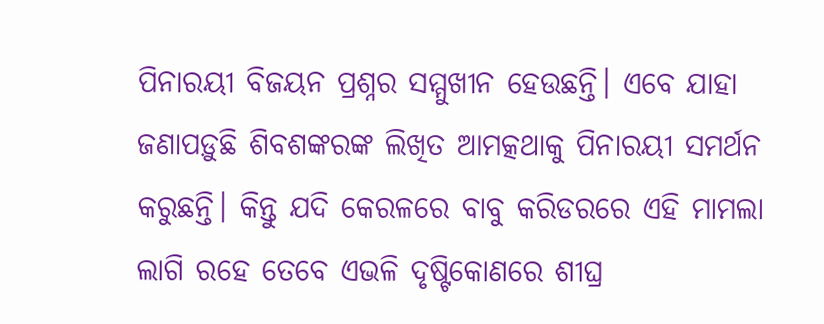ପିନାରୟୀ ବିଜୟନ ପ୍ରଶ୍ନର ସମ୍ମୁଖୀନ ହେଉଛନ୍ତି। ଏବେ ଯାହା ଜଣାପଡ଼ୁଛି ଶିବଶଙ୍କରଙ୍କ ଲିଖିତ ଆମତ୍କଥାକୁ ପିନାରୟୀ ସମର୍ଥନ କରୁଛନ୍ତି। କିନ୍ତୁ ଯଦି କେରଳରେ ବାବୁ କରିଡରରେ ଏହି ମାମଲା ଲାଗି ରହେ ତେବେ ଏଭଳି ଦୃଷ୍ଟିକୋଣରେ ଶୀଘ୍ର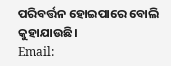ପରିବର୍ତ୍ତନ ହୋଇପାରେ ବୋଲି କୁହାଯାଉଛି।
Email: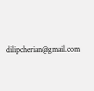dilipcherian@gmail.com